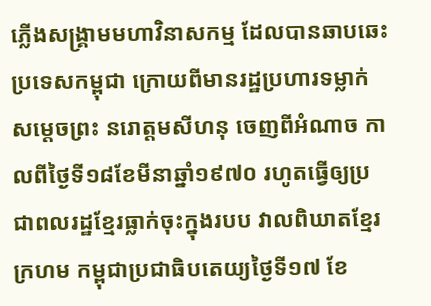ភ្លើងសង្គ្រាមមហាវិនាសកម្ម ដែលបានឆាបឆេះប្រទេសកម្ពុជា ក្រោយពីមានរដ្ឋប្រហារទម្លាក់សម្តេចព្រះ នរោត្តមសីហនុ ចេញពីអំណាច កាលពីថ្ងៃទី១៨ខែមីនាឆ្នាំ១៩៧០ រហូតធ្វើឲ្យប្រជាពលរដ្ឋខ្មែរធ្លាក់ចុះក្នុងរបប វាលពិឃាតខ្មែរក្រហម កម្ពុជាប្រជាធិបតេយ្យថ្ងៃទី១៧ ខែ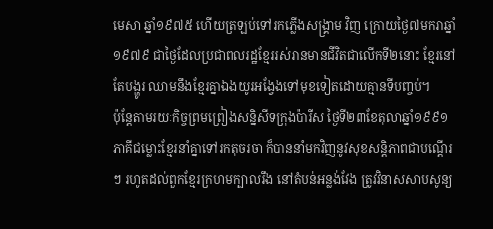មេសា ឆ្នាំ១៩៧៥ ហើយត្រឡប់ទៅរកភ្លើងសង្គ្រាម វិញ ក្រោយថ្ងៃ៧មករាឆ្នាំ១៩៧៩ ជាថ្ងៃដែលប្រជាពលរដ្ឋខ្មែររស់រានមានជីវិតជាលើកទី២នោះ ខ្មែរនៅតែបង្ហូរ ឈាមនឹងខ្មែរគ្នាឯងយូរអង្វែងទៅមុខទៀតដោយគ្មានទីបញ្ចប់។
ប៉ុន្តែតាមរយៈកិច្ចព្រមព្រៀងសន្និសីទក្រុងប៉ារីស ថ្ងៃទី២៣ខែតុលាឆ្នាំ១៩៩១ ភាគីជម្លោះខ្មែរនាំគ្នាទៅរកតុចរចា ក៏បាននាំមកវិញនូវសុខសន្តិភាពជាបណ្តើរៗ រហូតដល់ពួកខ្មែរក្រហមក្បាលរឹង នៅតំបន់អន្លង់វែង ត្រូវវិនាសសាបសូន្យ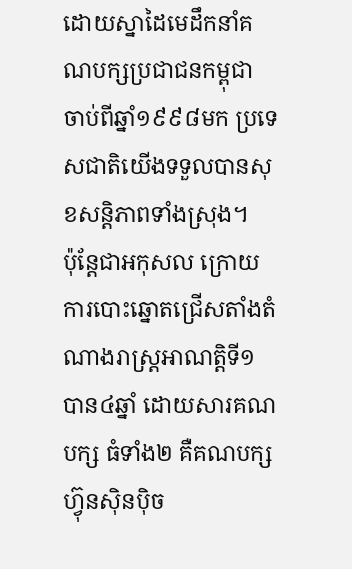ដោយស្នាដៃមេដឹកនាំគណបក្សប្រជាជនកម្ពុជា ចាប់ពីឆ្នាំ១៩៩៨មក ប្រទេសជាតិយើងទទួលបានសុខសន្តិភាពទាំងស្រុង។
ប៉ុន្តែជាអកុសល ក្រោយការបោះឆ្នោតជ្រើសតាំងតំណាងរាស្ត្រអាណត្តិទី១ បាន៤ឆ្នាំ ដោយសារគណបក្ស ធំទាំង២ គឺគណបក្សហ្វ៊ុនស៊ិនប៉ិច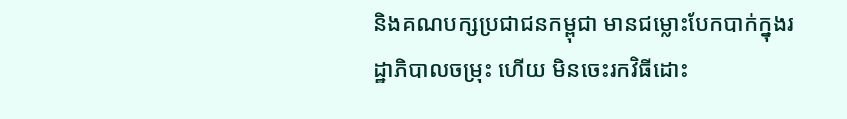និងគណបក្សប្រជាជនកម្ពុជា មានជម្លោះបែកបាក់ក្នុងរដ្ឋាភិបាលចម្រុះ ហើយ មិនចេះរកវិធីដោះ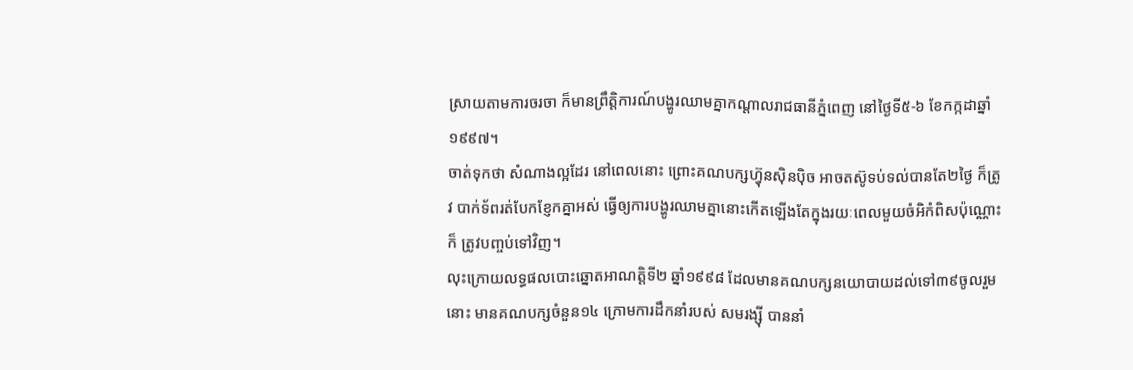ស្រាយតាមការចរចា ក៏មានព្រឹត្តិការណ៍បង្ហូរឈាមគ្នាកណ្តាលរាជធានីភ្នំពេញ នៅថ្ងៃទី៥-៦ ខែកក្កដាឆ្នាំ១៩៩៧។
ចាត់ទុកថា សំណាងល្អដែរ នៅពេលនោះ ព្រោះគណបក្សហ្វ៊ុនស៊ិនប៉ិច អាចតស៊ូទប់ទល់បានតែ២ថ្ងៃ ក៏ត្រូវ បាក់ទ័ពរត់បែកខ្ញែកគ្នាអស់ ធ្វើឲ្យការបង្ហូរឈាមគ្នានោះកើតឡើងតែក្នុងរយៈពេលមួយចំអិកំពិសប៉ុណ្ណោះ ក៏ ត្រូវបញ្ចប់ទៅវិញ។
លុះក្រោយលទ្ធផលបោះឆ្នោតអាណត្តិទី២ ឆ្នាំ១៩៩៨ ដែលមានគណបក្សនយោបាយដល់ទៅ៣៩ចូលរួម នោះ មានគណបក្សចំនួន១៤ ក្រោមការដឹកនាំរបស់ សមរង្ស៊ី បាននាំ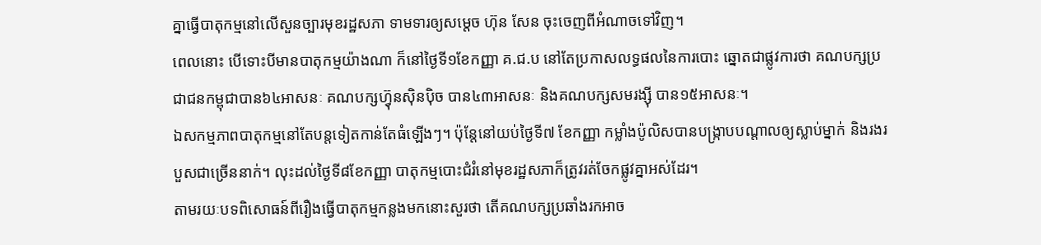គ្នាធ្វើបាតុកម្មនៅលើសួនច្បារមុខរដ្ឋសភា ទាមទារឲ្យសម្តេច ហ៊ុន សែន ចុះចេញពីអំណាចទៅវិញ។
ពេលនោះ បើទោះបីមានបាតុកម្មយ៉ាងណា ក៏នៅថ្ងៃទី១ខែកញ្ញា គ.ជ.ប នៅតែប្រកាសលទ្ធផលនៃការបោះ ឆ្នោតជាផ្លូវការថា គណបក្សប្រជាជនកម្ពុជាបាន៦៤អាសនៈ គណបក្សហ្វ៊ុនស៊ិនប៉ិច បាន៤៣អាសនៈ និងគណបក្សសមរង្ស៊ី បាន១៥អាសនៈ។
ឯសកម្មភាពបាតុកម្មនៅតែបន្តទៀតកាន់តែធំឡើងៗ។ ប៉ុន្តែនៅយប់ថ្ងៃទី៧ ខែកញ្ញា កម្លាំងប៉ូលិសបានបង្ក្រាបបណ្តាលឲ្យស្លាប់ម្នាក់ និងរងរបួសជាច្រើននាក់។ លុះដល់ថ្ងៃទី៨ខែកញ្ញា បាតុកម្មបោះជំរំនៅមុខរដ្ឋសភាក៏ត្រូវរត់ចែកផ្លូវគ្នាអស់ដែរ។
តាមរយៈបទពិសោធន៍ពីរឿងធ្វើបាតុកម្មកន្លងមកនោះសួរថា តើគណបក្សប្រឆាំងរកអាច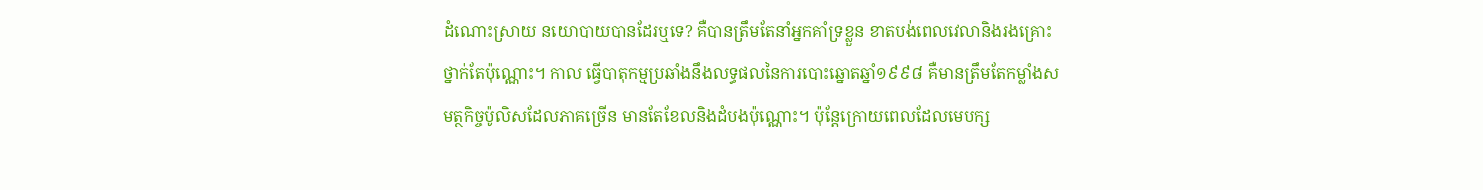ដំណោះស្រាយ នយោបាយបានដែរឬទេ? គឺបានត្រឹមតែនាំអ្នកគាំទ្រខ្លួន ខាតបង់ពេលវេលានិងរងគ្រោះថ្នាក់តែប៉ុណ្ណោះ។ កាល ធ្វើបាតុកម្មប្រឆាំងនឹងលទ្ធផលនៃការបោះឆ្នោតឆ្នាំ១៩៩៨ គឺមានត្រឹមតែកម្លាំងសមត្ថកិច្ចប៉ូលិសដែលភាគច្រើន មានតែខែលនិងដំបងប៉ុណ្ណោះ។ ប៉ុន្តែក្រោយពេលដែលមេបក្ស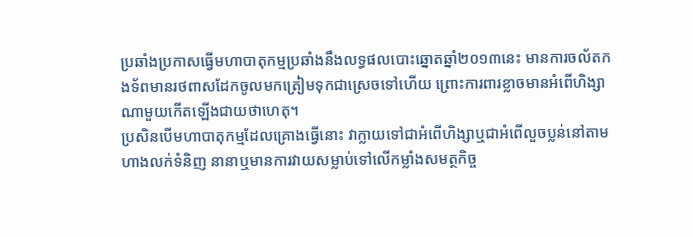ប្រឆាំងប្រកាសធ្វើមហាបាតុកម្មប្រឆាំងនឹងលទ្ធផលបោះឆ្នោតឆ្នាំ២០១៣នេះ មានការចល័តកងទ័ពមានរថពាសដែកចូលមកត្រៀមទុកជាស្រេចទៅហើយ ព្រោះការពារខ្លាចមានអំពើហិង្សាណាមួយកើតឡើងជាយថាហេតុ។
ប្រសិនបើមហាបាតុកម្មដែលគ្រោងធ្វើនោះ វាក្លាយទៅជាអំពើហិង្សាឬជាអំពើលួចប្លន់នៅតាមហាងលក់ទំនិញ នានាឬមានការវាយសម្លាប់ទៅលើកម្លាំងសមត្ថកិច្ច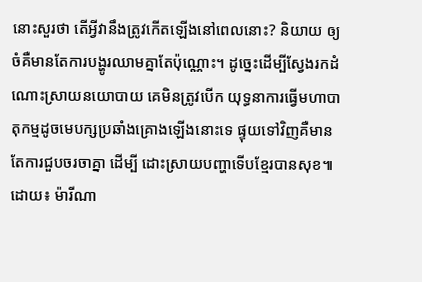នោះសួរថា តើអ្វីវានឹងត្រូវកើតឡើងនៅពេលនោះ? និយាយ ឲ្យចំគឺមានតែការបង្ហូរឈាមគ្នាតែប៉ុណ្ណោះ។ ដូច្នេះដើម្បីស្វែងរកដំណោះស្រាយនយោបាយ គេមិនត្រូវបើក យុទ្ធនាការធ្វើមហាបាតុកម្មដូចមេបក្សប្រឆាំងគ្រោងឡើងនោះទេ ផ្ទុយទៅវិញគឺមានតែការជួបចរចាគ្នា ដើម្បី ដោះស្រាយបញ្ហាទើបខ្មែរបានសុខ៕ ដោយ៖ ម៉ារីណា